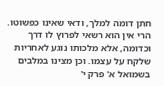חתן דומה למלך, ודאי שאינו כפשוטו. הרי אין הוא רשאי לפרוץ לו דרך וכדומה, אלא מלכותו נוגע לאחריות שלקח על עצמו. וכן מצינו במלבים בשמואל א' פרק י'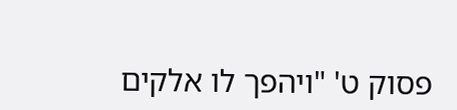פסוק ט' "ויהפך לו אלקים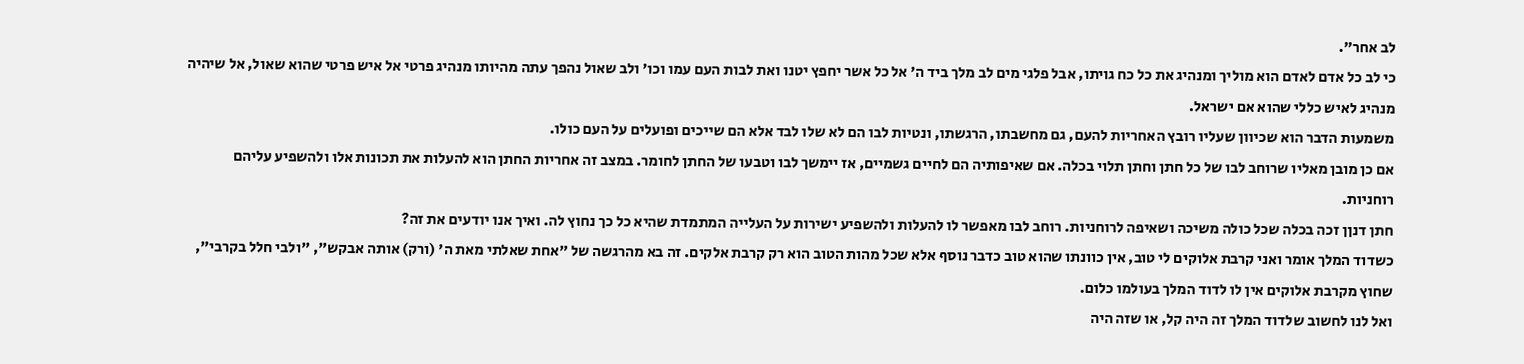לב אחר".
כי לב כל אדם לאדם הוא מוליך ומנהיג את כל כח גויתו, אבל פלגי מים לב מלך ביד ה' אל כל אשר יחפץ יטנו ואת לבות העם עמו וכו' ולב שאול נהפך עתה מהיותו מנהיג פרטי אל איש פרטי שהוא שאול, אל שיהיה מנהיג לאיש כללי שהוא אם ישראל.
משמעות הדבר הוא שכיוון שעליו רובץ האחריות להעם, גם מחשבתו, הרגשתו, ונטיות לבו הם לא שלו לבד אלא הם שייכים ופועלים על העם כולו.
אם כן מובן מאליו שרוחב לבו של כל חתן וחתן תלוי בכלה. אם שאיפותיה הם לחיים גשמיים, אז יימשך לבו וטבעו של החתן לחומר. במצב זה אחריות החתן הוא להעלות את תכונות אלו ולהשפיע עליהם רוחניות.
חתן דנןן זכה בכלה שכל כולה משיכה ושאיפה לרוחניות. רוחב לבו מאפשר לו להעלות ולהשפיע ישירות על העלייה המתמדת שהיא כל כך נחוץ לה. ואיך אנו יודעים את זה?
כשדוד המלך אומר ואני קרבת אלוקים לי טוב, אין כוונתו שהוא טוב כדבר נוסף אלא שכל מהות הטוב הוא רק קרבת אלקים. זה בא מהרגשה של "אחת שאלתי מאת ה' (ורק) אותה אבקש", "ולבי חלל בקרבי", שחוץ מקרבת אלוקים אין לו לדוד המלך בעולמו כלום.
ואל לנו לחשוב שלדוד המלך זה היה קל, או שזה היה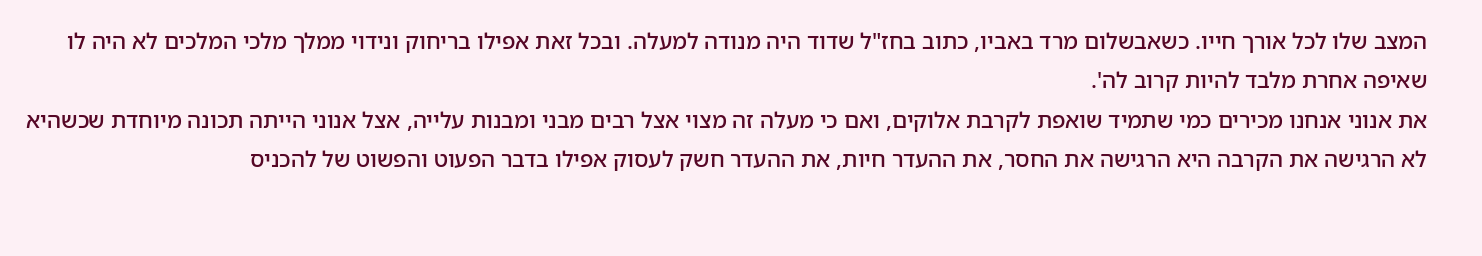המצב שלו לכל אורך חייו. כשאבשלום מרד באביו, כתוב בחז"ל שדוד היה מנודה למעלה. ובכל זאת אפילו בריחוק ונידוי ממלך מלכי המלכים לא היה לו שאיפה אחרת מלבד להיות קרוב לה'.
את אנוני אנחנו מכירים כמי שתמיד שואפת לקרבת אלוקים, ואם כי מעלה זה מצוי אצל רבים מבני ומבנות עלייה, אצל אנוני הייתה תכונה מיוחדת שכשהיא לא הרגישה את הקרבה היא הרגישה את החסר, את ההעדר חיות, את ההעדר חשק לעסוק אפילו בדבר הפעוט והפשוט של להכניס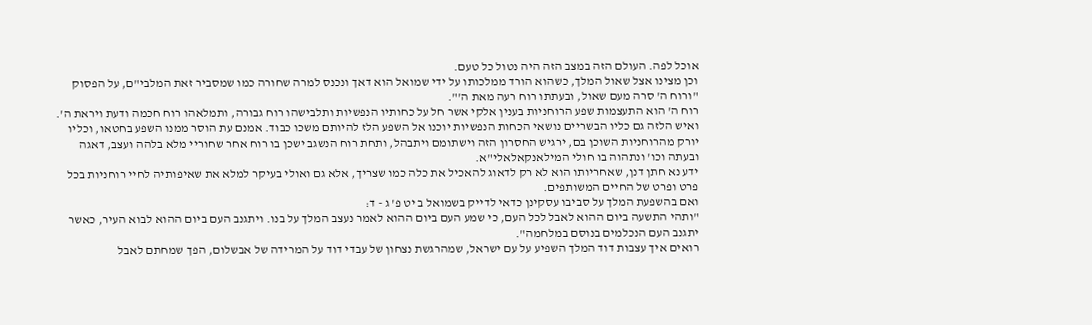אוכל לפה. העולם הזה במצב הזה היה נטול כל טעם.
וכן מצינו אצל שאול המלך, כשהוא הורד ממלכותו על ידי שמואל הוא דאך ונכנס למרה שחורה כמו שמסביר זאת המלבי"ם, על הפסוק "ורוח ה' סרה מעם שאול, ובעתתו רוח רעה מאת ה'".
רוח ה' הוא התעצמות שפע הרוחניות בענין אלקי אשר חל על כחותיו הנפשיות ותלבישהו רוח גבורה, ותמלאהו רוח חכמה ודעת ויראת ה'.
ואיש הלזה גם כליו הבשריים נושאי הכחות הנפשיות יוכנו אל השפע הלז להיותם משכו כבוד. אמנם עת הוסר ממנו השפע בחטאו, וכליו יורק מהרוחניות השוכן בם, ירגיש החסרון הזה וישתומם ויתבהל, ותחת רוח הנשגב ישכן בו רוח אחר שחוריי מלא בלהה ועצב, דאגה ובעתה וכו' ונתהוה בו חולי המילאנקאלאלי"א.
ידע נא חתן דנן, שאחריותו הוא לא רק לדאוג להאכיל את כלה כמו שצריך, אלא גם ואולי בעיקר למלא את שאיפותיה לחיי רוחניות בכל פרט ופרט של החיים המשותפים.
ואם בהשפעת המלך על סביבו עסקינן כדאי לדייק בשמואל ב יט פ' ג - ד:
"ותהי התשעה ביום ההוא לאבל לכל העם, כי שמע העם ביום ההוא לאמר נעצב המלך על בנו. ויתגנב העם ביום ההוא לבוא העיר, כאשר יתגנב העם הנכלמים בנוסם במלחמה".
רואים איך עצבות דוד המלך השפיע על עם ישראל, שמהרגשת נצחון של עבדי דוד על המרידה של אבשלום, הפך שמחתם לאבל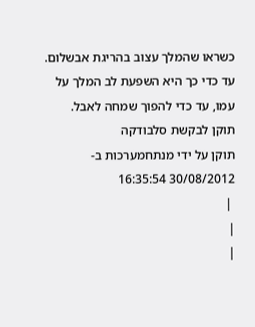כשראו שהמלך עצוב בהריגת אבשלום. עד כדי כך היא השפעת לב המלך על עמו, עד כדי להפוך שמחה לאבל.
תוקן לבקשת סלבודקה
תוקן על ידי מנתחמערכות ב- 30/08/2012 16:35:54
 |
|
|